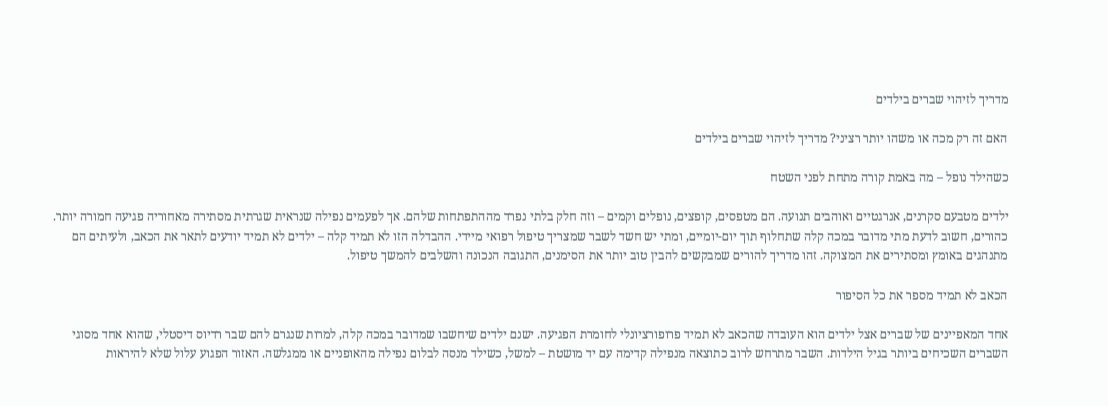מדריך לזיהוי שברים בילדים

האם זה רק מכה או משהו יותר רציני? מדריך לזיהוי שברים בילדים

כשהילד נופל – מה באמת קורה מתחת לפני השטח

ילדים מטבעם סקרנים, אנרגטיים ואוהבים תנועה. הם מטפסים, קופצים, נופלים וקמים – וזה חלק בלתי נפרד מההתפתחות שלהם. אך לפעמים נפילה שנראית שגרתית מסתירה מאחוריה פגיעה חמורה יותר. כהורים, חשוב לדעת מתי מדובר במכה קלה שתחלוף תוך יום-יומיים, ומתי יש חשד לשבר שמצריך טיפול רפואי מיידי. ההבדלה הזו לא תמיד קלה – ילדים לא תמיד יודעים לתאר את הכאב, ולעיתים הם מתנהגים באומץ ומסתירים את המצוקה. זהו מדריך להורים שמבקשים להבין טוב יותר את הסימנים, התגובה הנכונה והשלבים להמשך טיפול.

הכאב לא תמיד מספר את כל הסיפור

אחד המאפיינים של שברים אצל ילדים הוא העובדה שהכאב לא תמיד פרופורציונלי לחומרת הפגיעה. ישנם ילדים שיחשבו שמדובר במכה קלה, למרות שנגרם להם שבר רדיוס דיסטלי, שהוא אחד מסוגי השברים השכיחים ביותר בגיל הילדות. השבר מתרחש לרוב כתוצאה מנפילה קדימה עם יד מושטת – למשל, כשילד מנסה לבלום נפילה מהאופניים או ממגלשה. האזור הפגוע עלול שלא להיראות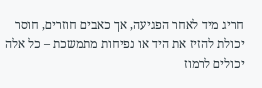חריג מיד לאחר הפגיעה, אך כאבים חוזרים, חוסר יכולת להזיז את היד או נפיחות מתמשכת – כל אלה יכולים לרמוז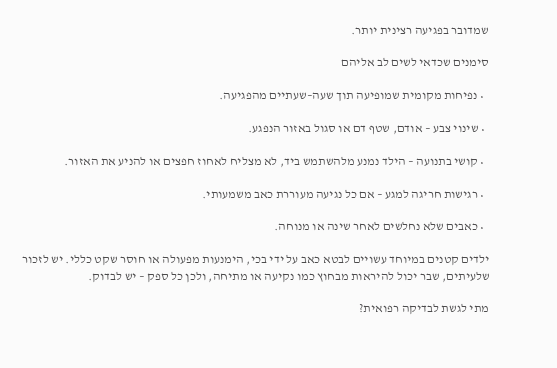שמדובר בפגיעה רצינית יותר.

סימנים שכדאי לשים לב אליהם

  • נפיחות מקומית שמופיעה תוך שעה–שעתיים מהפגיעה.

  • שינוי צבע – אודם, שטף דם או סגול באזור הנפגע.

  • קושי בתנועה – הילד נמנע מלהשתמש ביד, לא מצליח לאחוז חפצים או להניע את האזור.

  • רגישות חריגה למגע – אם כל נגיעה מעוררת כאב משמעותי.

  • כאבים שלא נחלשים לאחר שינה או מנוחה.

ילדים קטנים במיוחד עשויים לבטא כאב על ידי בכי, הימנעות מפעולה או חוסר שקט כללי. יש לזכור שלעיתים, שבר יכול להיראות מבחוץ כמו נקיעה או מתיחה, ולכן כל ספק – יש לבדוק.

מתי לגשת לבדיקה רפואית?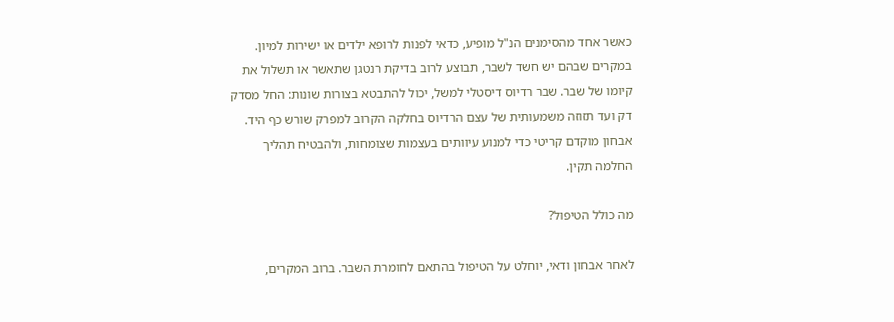כאשר אחד מהסימנים הנ"ל מופיע, כדאי לפנות לרופא ילדים או ישירות למיון. במקרים שבהם יש חשד לשבר, תבוצע לרוב בדיקת רנטגן שתאשר או תשלול את קיומו של שבר. שבר רדיוס דיסטלי למשל, יכול להתבטא בצורות שונות: החל מסדק דק ועד תזוזה משמעותית של עצם הרדיוס בחלקה הקרוב למפרק שורש כף היד. אבחון מוקדם קריטי כדי למנוע עיוותים בעצמות שצומחות, ולהבטיח תהליך החלמה תקין.

מה כולל הטיפול?

לאחר אבחון ודאי, יוחלט על הטיפול בהתאם לחומרת השבר. ברוב המקרים,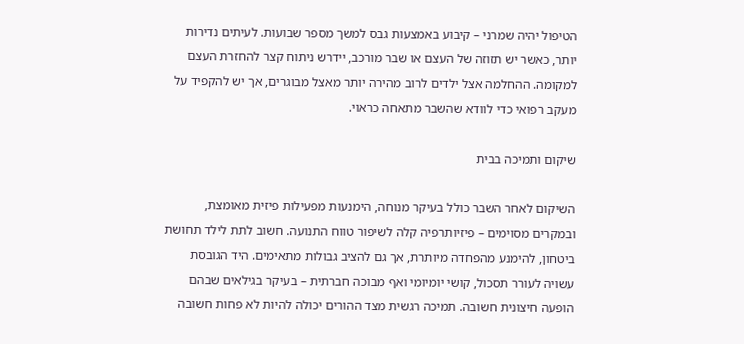הטיפול יהיה שמרני – קיבוע באמצעות גבס למשך מספר שבועות. לעיתים נדירות יותר, כאשר יש תזוזה של העצם או שבר מורכב, יידרש ניתוח קצר להחזרת העצם למקומה. ההחלמה אצל ילדים לרוב מהירה יותר מאצל מבוגרים, אך יש להקפיד על מעקב רפואי כדי לוודא שהשבר מתאחה כראוי.

שיקום ותמיכה בבית

השיקום לאחר השבר כולל בעיקר מנוחה, הימנעות מפעילות פיזית מאומצת, ובמקרים מסוימים – פיזיותרפיה קלה לשיפור טווח התנועה. חשוב לתת לילד תחושת ביטחון, להימנע מהפחדה מיותרת, אך גם להציב גבולות מתאימים. היד הגובסת עשויה לעורר תסכול, קושי יומיומי ואף מבוכה חברתית – בעיקר בגילאים שבהם הופעה חיצונית חשובה. תמיכה רגשית מצד ההורים יכולה להיות לא פחות חשובה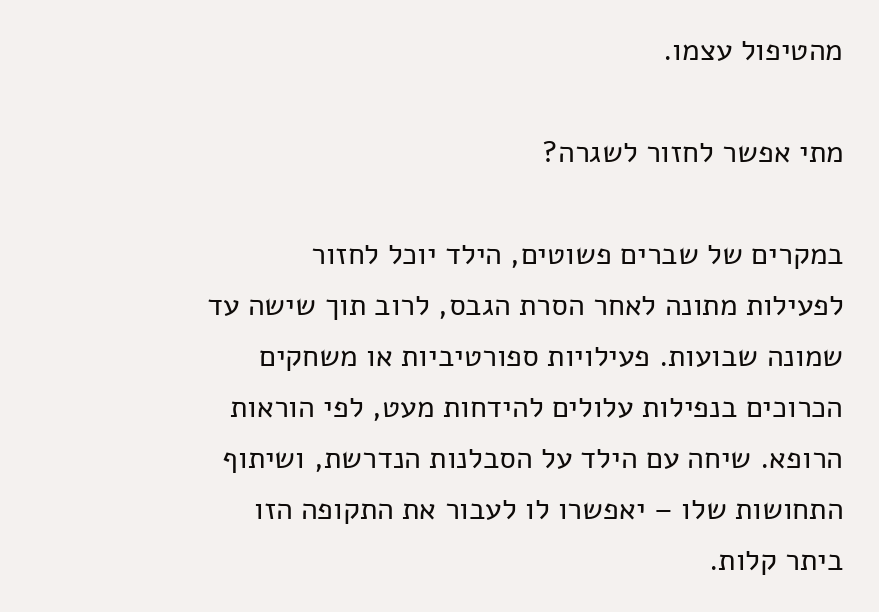מהטיפול עצמו.

מתי אפשר לחזור לשגרה?

במקרים של שברים פשוטים, הילד יוכל לחזור לפעילות מתונה לאחר הסרת הגבס, לרוב תוך שישה עד שמונה שבועות. פעילויות ספורטיביות או משחקים הכרוכים בנפילות עלולים להידחות מעט, לפי הוראות הרופא. שיחה עם הילד על הסבלנות הנדרשת, ושיתוף התחושות שלו – יאפשרו לו לעבור את התקופה הזו ביתר קלות.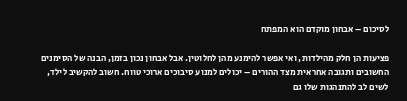לסיכום – אבחון מוקדם הוא המפתח

פציעות הן חלק מהילדות, ואי אפשר להימנע מהן לחלוטין. אבל אבחון נכון בזמן, הבנה של הסימנים החשובים ותגובה אחראית מצד ההורים – יכולים למנוע סיבוכים ארוכי טווח. חשוב להקשיב לילד, לשים לב להתנהגות שלו גם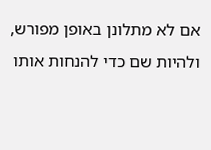אם לא מתלונן באופן מפורש, ולהיות שם כדי להנחות אותו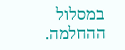במסלול ההחלמה.